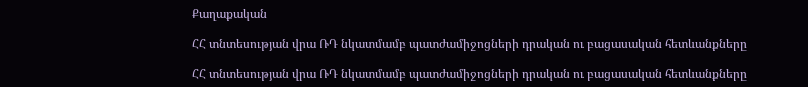Քաղաքական

ՀՀ տնտեսության վրա ՌԴ նկատմամբ պատժամիջոցների դրական ու բացասական հետևանքները

ՀՀ տնտեսության վրա ՌԴ նկատմամբ պատժամիջոցների դրական ու բացասական հետևանքները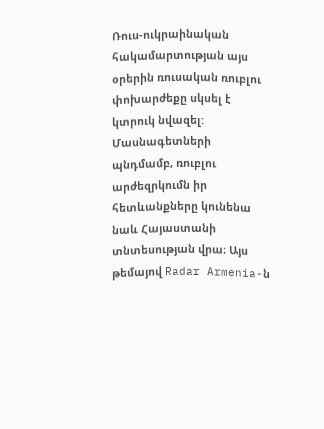Ռուս-ուկրաինական հակամարտության այս օրերին ռուսական ռուբլու փոխարժեքը սկսել է կտրուկ նվազել: Մասնագետների պնդմամբ, ռուբլու արժեզրկումն իր հետևանքները կունենա նաև Հայաստանի տնտեսության վրա։ Այս թեմայով Radar Armenia-ն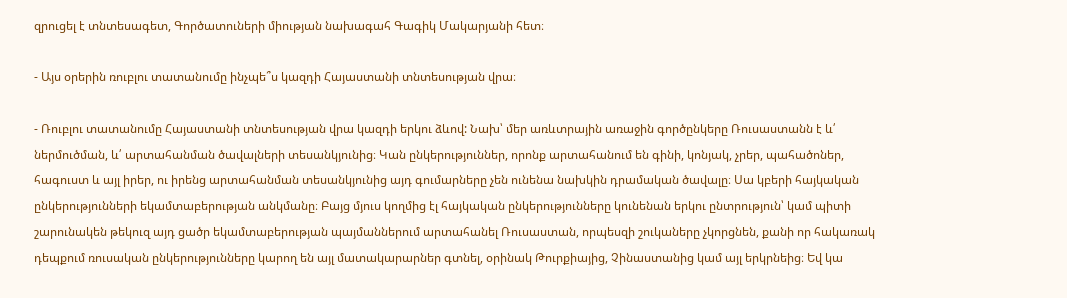զրուցել է տնտեսագետ, Գործատուների միության նախագահ Գագիկ Մակարյանի հետ։

- Այս օրերին ռուբլու տատանումը ինչպե՞ս կազդի Հայաստանի տնտեսության վրա։

- Ռուբլու տատանումը Հայաստանի տնտեսության վրա կազդի երկու ձևով: Նախ՝ մեր առևտրային առաջին գործընկերը Ռուսաստանն է և՛ ներմուծման, և՛ արտահանման ծավալների տեսանկյունից։ Կան ընկերություններ, որոնք արտահանում են գինի, կոնյակ, չրեր, պահածոներ, հագուստ և այլ իրեր, ու իրենց արտահանման տեսանկյունից այդ գումարները չեն ունենա նախկին դրամական ծավալը։ Սա կբերի հայկական ընկերությունների եկամտաբերության անկմանը։ Բայց մյուս կողմից էլ հայկական ընկերությունները կունենան երկու ընտրություն՝ կամ պիտի շարունակեն թեկուզ այդ ցածր եկամտաբերության պայմաններում արտահանել Ռուսաստան, որպեսզի շուկաները չկորցնեն, քանի որ հակառակ դեպքում ռուսական ընկերությունները կարող են այլ մատակարարներ գտնել, օրինակ Թուրքիայից, Չինաստանից կամ այլ երկրնեից։ Եվ կա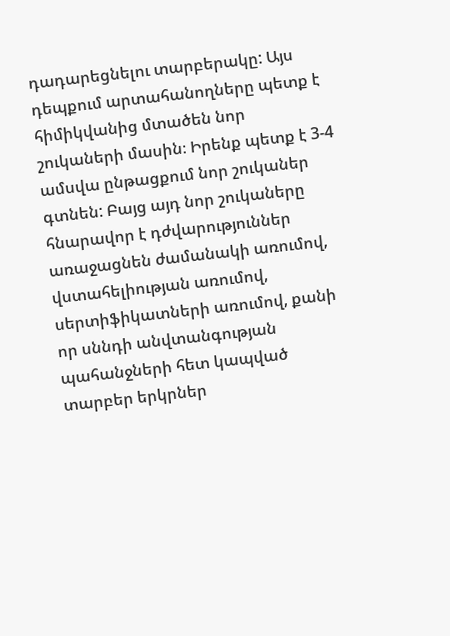դադարեցնելու տարբերակը: Այս դեպքում արտահանողները պետք է հիմիկվանից մտածեն նոր շուկաների մասին։ Իրենք պետք է 3-4 ամսվա ընթացքում նոր շուկաներ գտնեն: Բայց այդ նոր շուկաները հնարավոր է դժվարություններ առաջացնեն ժամանակի առումով, վստահելիության առումով, սերտիֆիկատների առումով, քանի որ սննդի անվտանգության պահանջների հետ կապված տարբեր երկրներ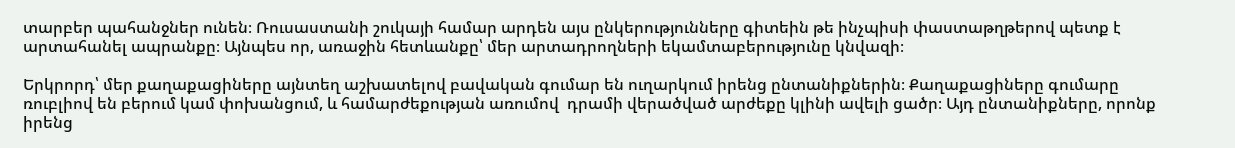տարբեր պահանջներ ունեն։ Ռուսաստանի շուկայի համար արդեն այս ընկերությունները գիտեին թե ինչպիսի փաստաթղթերով պետք է արտահանել ապրանքը։ Այնպես որ, առաջին հետևանքը՝ մեր արտադրողների եկամտաբերությունը կնվազի։

Երկրորդ՝ մեր քաղաքացիները այնտեղ աշխատելով բավական գումար են ուղարկում իրենց ընտանիքներին։ Քաղաքացիները գումարը ռուբլիով են բերում կամ փոխանցում, և համարժեքության առումով  դրամի վերածված արժեքը կլինի ավելի ցածր։ Այդ ընտանիքները, որոնք իրենց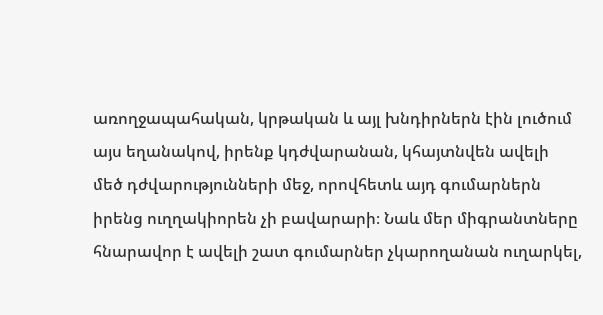առողջապահական, կրթական և այլ խնդիրներն էին լուծում այս եղանակով, իրենք կդժվարանան, կհայտնվեն ավելի մեծ դժվարությունների մեջ, որովհետև այդ գումարներն իրենց ուղղակիորեն չի բավարարի։ Նաև մեր միգրանտները հնարավոր է ավելի շատ գումարներ չկարողանան ուղարկել,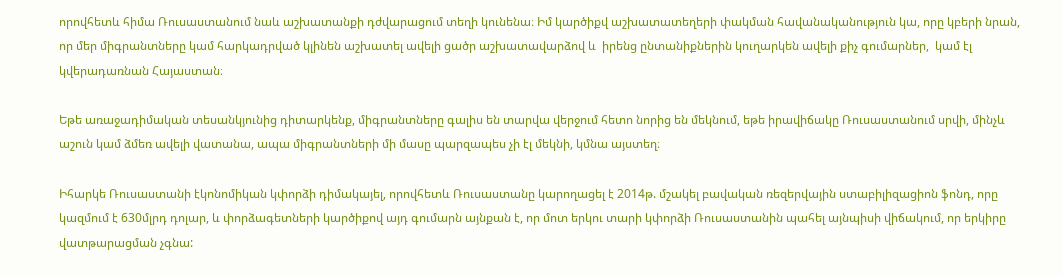որովհետև հիմա Ռուսաստանում նաև աշխատանքի դժվարացում տեղի կունենա։ Իմ կարծիքվ աշխատատեղերի փակման հավանականություն կա, որը կբերի նրան, որ մեր միգրանտները կամ հարկադրված կլինեն աշխատել ավելի ցածր աշխատավարձով և  իրենց ընտանիքներին կուղարկեն ավելի քիչ գումարներ,  կամ էլ կվերադառնան Հայաստան։

Եթե առաջադիմական տեսանկյունից դիտարկենք, միգրանտները գալիս են տարվա վերջում հետո նորից են մեկնում, եթե իրավիճակը Ռուսաստանում սրվի, մինչև աշուն կամ ձմեռ ավելի վատանա, ապա միգրանտների մի մասը պարզապես չի էլ մեկնի, կմնա այստեղ։

Իհարկե Ռուսաստանի էկոնոմիկան կփորձի դիմակայել, որովհետև Ռուսաստանը կարողացել է 2014թ. մշակել բավական ռեզերվային ստաբիլիզացիոն ֆոնդ, որը կազմում է 630մլրդ դոլար, և փորձագետների կարծիքով այդ գումարն այնքան է, որ մոտ երկու տարի կփորձի Ռուսաստանին պահել այնպիսի վիճակում, որ երկիրը վատթարացման չգնա: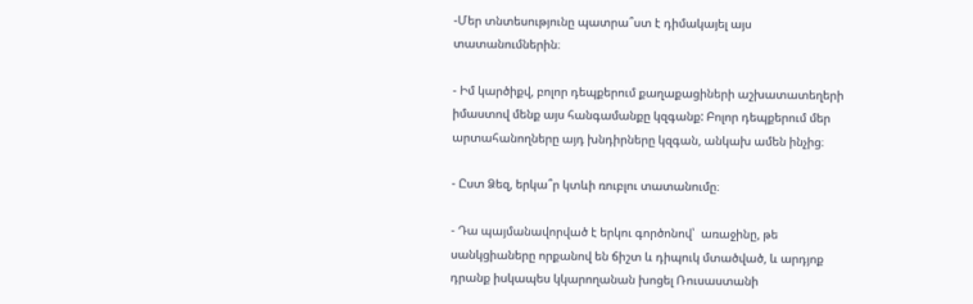-Մեր տնտեսությունը պատրա՞ստ է դիմակայել այս տատանումներին։

- Իմ կարծիքվ, բոլոր դեպքերում քաղաքացիների աշխատատեղերի իմաստով մենք այս հանգամանքը կզգանք: Բոլոր դեպքերում մեր արտահանողները այդ խնդիրները կզգան, անկախ ամեն ինչից։

- Ըստ Ձեզ, երկա՞ր կտևի ռուբլու տատանումը։

- Դա պայմանավորված է երկու գործոնով՝  առաջինը, թե սանկցիաները որքանով են ճիշտ և դիպուկ մտածված, և արդյոք դրանք իսկապես կկարողանան խոցել Ռուսաստանի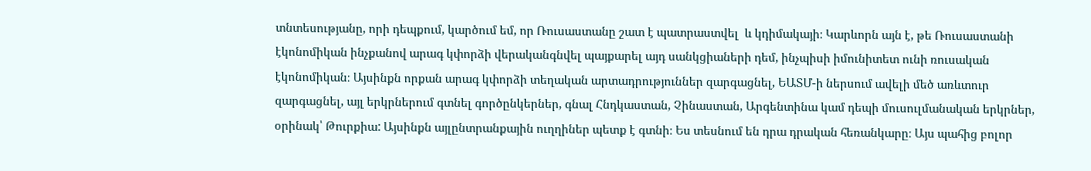տնտեսությանը, որի դեպքում, կարծում եմ, որ Ռուսաստանը շատ է պատրաստվել  և կդիմակայի։ Կարևորն այն է, թե Ռուսաստանի էկոնոմիկան ինչքանով արագ կփորձի վերականգնվել պայքարել այդ սանկցիաների դեմ, ինչպիսի իմունիտետ ունի ռուսական էկոնոմիկան։ Այսինքն որքան արագ կփորձի տեղական արտադրություններ զարգացնել, ԵԱՏՄ-ի ներսում ավելի մեծ առևտուր զարգացնել, այլ երկրներում գտնել գործընկերներ, գնալ Հնդկաստան, Չինաստան, Արգենտինա կամ դեպի մուսուլմանական երկրներ, օրինակ՝ Թուրքիա: Այսինքն այլընտրանքային ուղղիներ պետք է գտնի։ Ես տեսնում են դրա դրական հեռանկարը։ Այս պահից բոլոր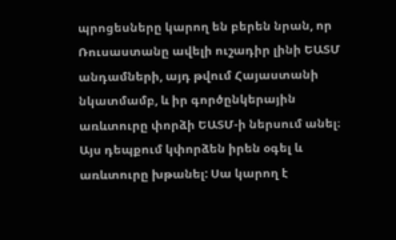պրոցեսները կարող են բերեն նրան, որ Ռուսաստանը ավելի ուշադիր լինի ԵԱՏՄ անդամների, այդ թվում Հայաստանի նկատմամբ, և իր գործընկերային առևտուրը փորձի ԵԱՏՄ-ի ներսում անել։ Այս դեպքում կփորձեն իրեն օգել և առևտուրը խթանել: Սա կարող է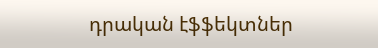դրական էֆֆեկտներ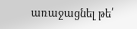առաջացնել թե՛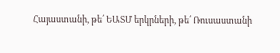Հայաստանի, թե՛ ԵԱՏՄ երկրների, թե՛ Ռուսաստանի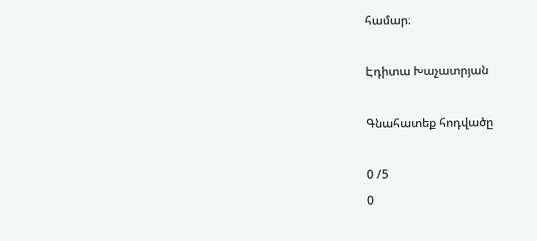համար։

Էդիտա Խաչատրյան

Գնահատեք հոդվածը

0 /5
0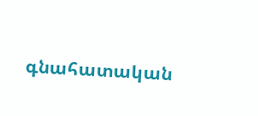գնահատական